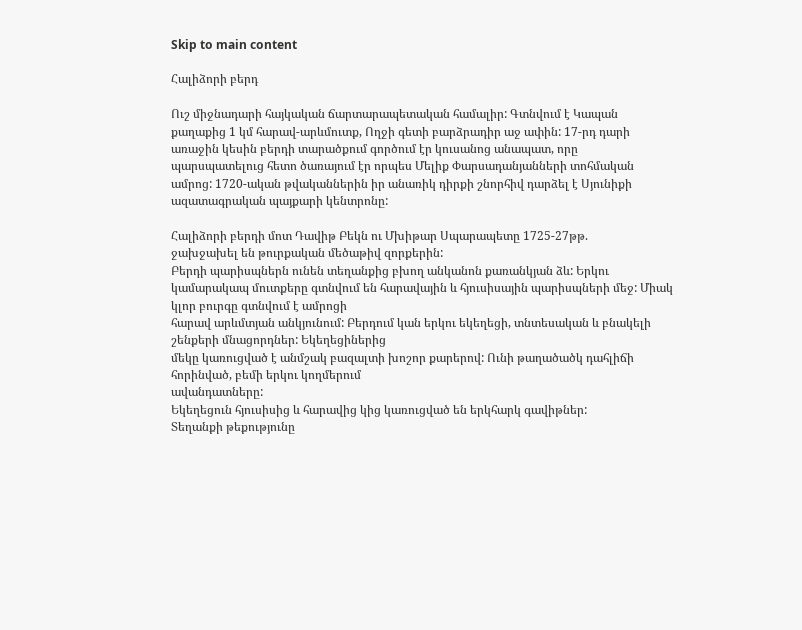Skip to main content

Հալիձորի բերդ

Ուշ միջնադարի հայկական ճարտարապետական համալիր: Գտնվում է Կապան
քաղաքից 1 կմ հարավ-արևմուտք, Ողջի գետի բարձրադիր աջ ափին: 17-րդ դարի
առաջին կեսին բերդի տարածքում գործում էր կուսանոց անապատ, որը
պարսպատելուց հետո ծառայում էր որպես Մելիք Փարսադանյանների տոհմական
ամրոց: 1720-ական թվականներին իր անառիկ դիրքի շնորհիվ դարձել է Սյունիքի
ազատագրական պայքարի կենտրոնը:

Հալիձորի բերդի մոտ Դավիթ Բեկն ու Մխիթար Սպարապետը 1725-27թթ.
ջախջախել են թուրքական մեծաթիվ զորքերին:
Բերդի պարիսպներն ունեն տեղանքից բխող անկանոն քառանկյան ձև: Երկու
կամարակապ մուտքերը գտնվում են հարավային և հյուսիսային պարիսպների մեջ: Միակ կլոր բուրգը գտնվում է ամրոցի
հարավ արևմտյան անկյունում: Բերդում կան երկու եկեղեցի, տնտեսական և բնակելի շենքերի մնացորդներ: Եկեղեցիներից
մեկը կառուցված է անմշակ բազալտի խոշոր քարերով: Ունի թաղածածկ դահլիճի հորինված, բեմի երկու կողմերում
ավանդատները:
Եկեղեցուն հյուսիսից և հարավից կից կառուցված են երկհարկ գավիթներ:
Տեղանքի թեքությունը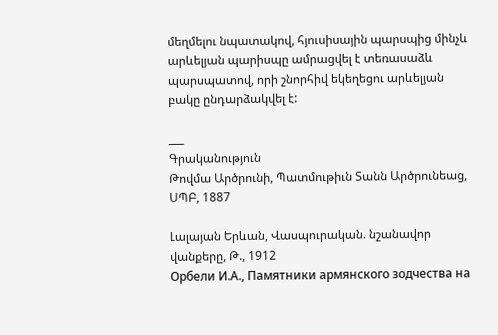մեղմելու նպատակով, հյուսիսային պարսպից մինչև արևելյան պարիսպը ամրացվել է տեռասաձև
պարսպատով, որի շնորհիվ եկեղեցու արևելյան բակը ընդարձակվել է:

___
Գրականություն
Թովմա Արծրունի, Պատմութիւն Տանն Արծրունեաց, ՍՊԲ, 1887

Լալայան Երևան, Վասպուրական. նշանավոր վանքերը, Թ., 1912
Орбели И.А., Памятники армянского зодчества на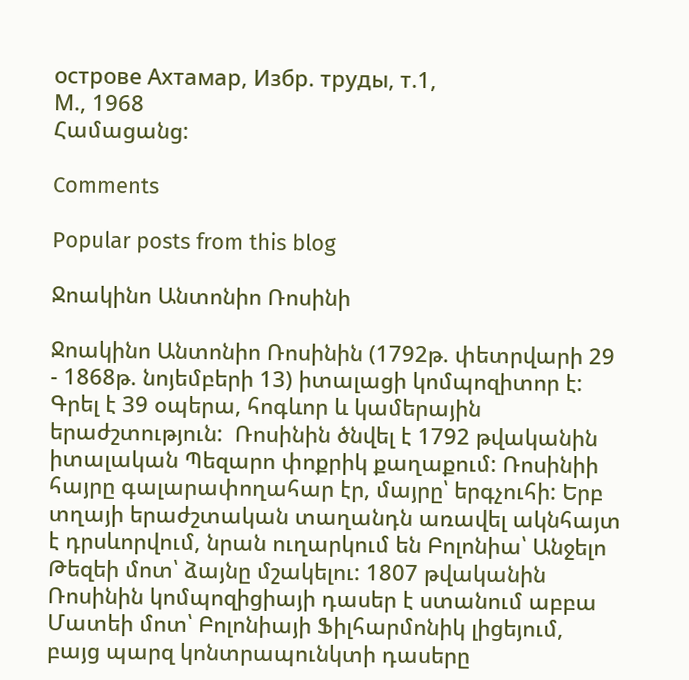острове Ахтамар, Избр. труды, т.1,
М., 1968
Համացանց:

Comments

Popular posts from this blog

Ջոակինո Անտոնիո Ռոսինի

Ջոակինո Անտոնիո Ռոսինին (1792թ. փետրվարի 29 - 1868թ. նոյեմբերի 13) իտալացի կոմպոզիտոր է: Գրել է 39 օպերա, հոգևոր և կամերային երաժշտություն:  Ռոսինին ծնվել է 1792 թվականին իտալական Պեզարո փոքրիկ քաղաքում: Ռոսինիի հայրը գալարափողահար էր, մայրը՝ երգչուհի: Երբ տղայի երաժշտական տաղանդն առավել ակնհայտ է դրսևորվում, նրան ուղարկում են Բոլոնիա՝ Անջելո Թեզեի մոտ՝ ձայնը մշակելու: 1807 թվականին Ռոսինին կոմպոզիցիայի դասեր է ստանում աբբա Մատեի մոտ՝ Բոլոնիայի Ֆիլհարմոնիկ լիցեյում, բայց պարզ կոնտրապունկտի դասերը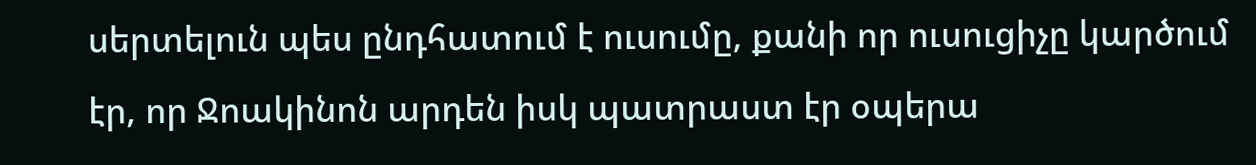սերտելուն պես ընդհատում է ուսումը, քանի որ ուսուցիչը կարծում էր, որ Ջոակինոն արդեն իսկ պատրաստ էր օպերա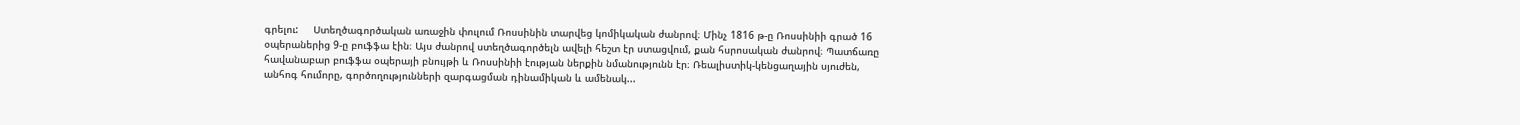գրելու:     Ստեղծագործական առաջին փուլում Ռոսսինին տարվեց կոմիկական ժանրով։ Մինչ 1816 թ-ը Ռոսսինիի գրած 16 օպերաներից 9-ը բուֆֆա էին։ Այս ժանրով ստեղծագործելն ավելի հեշտ էր ստացվում, քան հսրոսական ժանրով։ Պատճառը հավանաբար բուֆֆա օպերայի բնույթի և Ռոսսինիի էության ներքին նմանությունն էր։ Ռեալիստիկ-կենցաղային սյուժեն, անհոգ հումորը, գործողությունների զարգացման դինամիկան և ամենակ...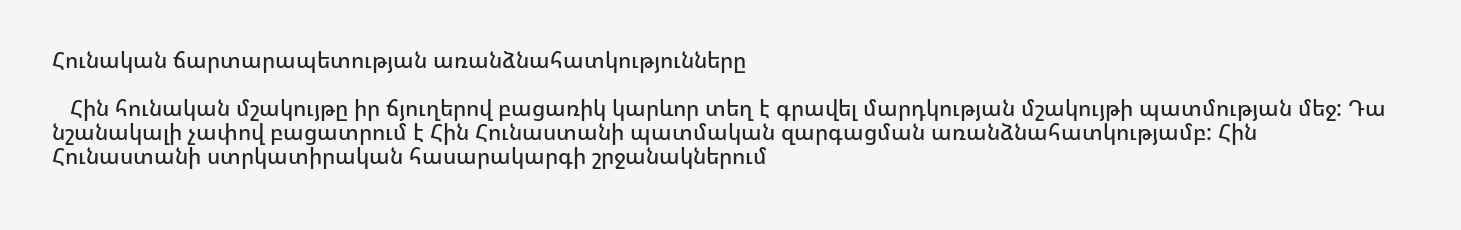Հունական ճարտարապետության առանձնահատկությունները

   Հին հունական մշակույթը իր ճյուղերով բացառիկ կարևոր տեղ է գրավել մարդկության մշակույթի պատմության մեջ: Դա նշանակալի չափով բացատրում է Հին Հունաստանի պատմական զարգացման առանձնահատկությամբ: Հին Հունաստանի ստրկատիրական հասարակարգի շրջանակներում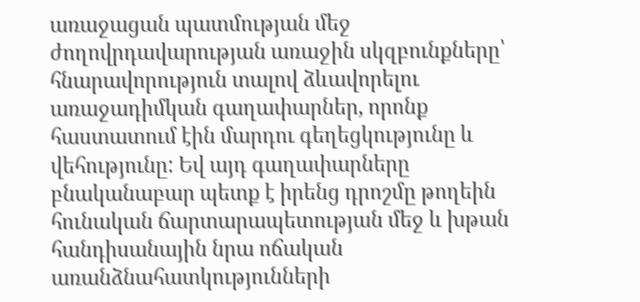առաջացան պատմության մեջ ժողովրդավարության առաջին սկզբունքները՝ հնարավորություն տալով ձևավորելու առաջադիմկան գաղափարներ, որոնք հաստատում էին մարդու գեղեցկությունը և վեհությունը: Եվ այդ գաղափարները բնականաբար պետք է իրենց դրոշմը թողեին հունական ճարտարապետության մեջ և խթան հանդիսանային նրա ոճական առանձնահատկությունների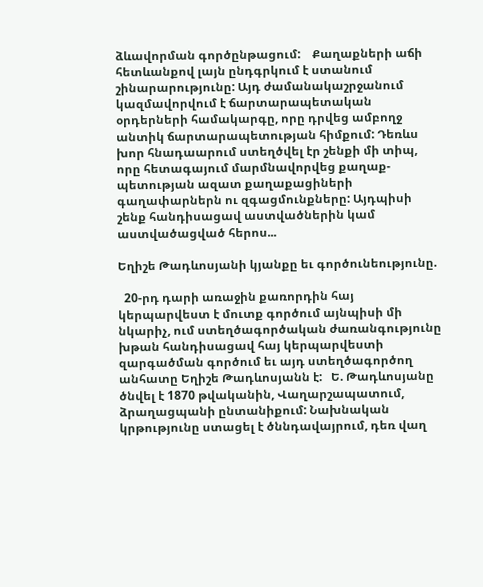ձևավորման գործընթացում:    Քաղաքների աճի հետևանքով լայն ընդգրկում է ստանում շինարարությունը: Այդ ժամանակաշրջանում կազմավորվում է ճարտարապետական օրդերների համակարգը, որը դրվեց ամբողջ անտիկ ճարտարապետության հիմքում: Դեռևս խոր հնադաարում ստեղծվել էր շենքի մի տիպ, որը հետագայում մարմնավորվեց քաղաք-պետության ազատ քաղաքացիների գաղափարներն ու զգացմունքները: Այդպիսի շենք հանդիսացավ աստվածներին կամ աստվածացված հերոս...

Եղիշե Թադևոսյանի կյանքը եւ գործունեությունը.

  20-րդ դարի առաջին քառորդին հայ կերպարվեստ է մուտք գործում այնպիսի մի նկարիչ, ում ստեղծագործական ժառանգությունը խթան հանդիսացավ հայ կերպարվեստի զարգածման գործում եւ այդ ստեղծագործող անհատը Եղիշե Թադևոսյանն է:   Ե. Թադևոսյանը ծնվել է 1870 թվականին, Վաղարշապատում, ձրաղացպանի ընտանիքում: Նախնական կրթությունը ստացել է ծննդավայրում, դեռ վաղ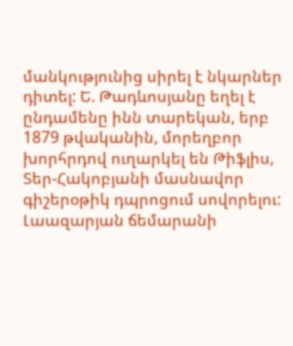մանկությունից սիրել է նկարներ դիտել: Ե. Թադևոսյանը եղել է ընդամենը ինն տարեկան, երբ 1879 թվականին, մորեղբոր խորհրդով ուղարկել են Թիֆլիս, Տեր-Հակոբյանի մասնավոր գիշերօթիկ դպրոցում սովորելու: Լաազարյան ճեմարանի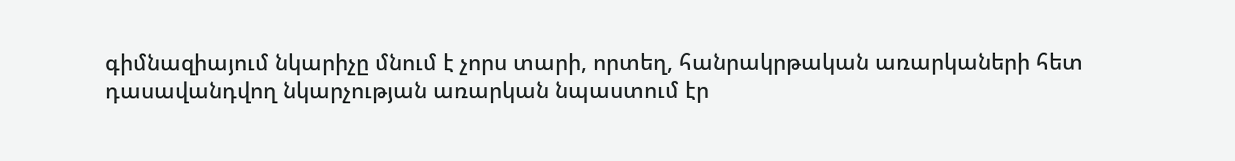գիմնազիայում նկարիչը մնում է չորս տարի, որտեղ, հանրակրթական առարկաների հետ դասավանդվող նկարչության առարկան նպաստում էր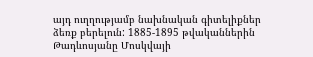այդ ուղղությամբ նախնական գիտելիքներ ձեռք բերելուն: 1885-1895 թվականներին Թադևոսյանը Մոսկվայի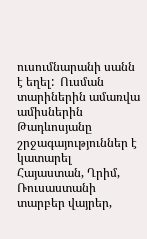ուսումնարանի սանն է եղել:  Ուսման տարիներին ամառվա ամիսներին Թադևոսյանը շրջագայություններ է կատարել Հայաստան, Ղրիմ, Ռուսաստանի տարբեր վայրեր,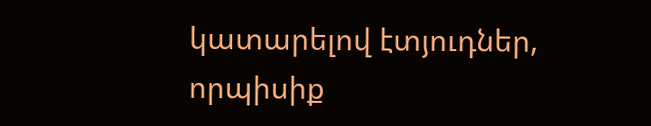կատարելով էտյուդներ, որպիսիք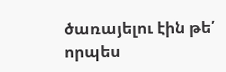ծառայելու էին թե՛ որպես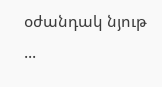օժանդակ նյութ ...